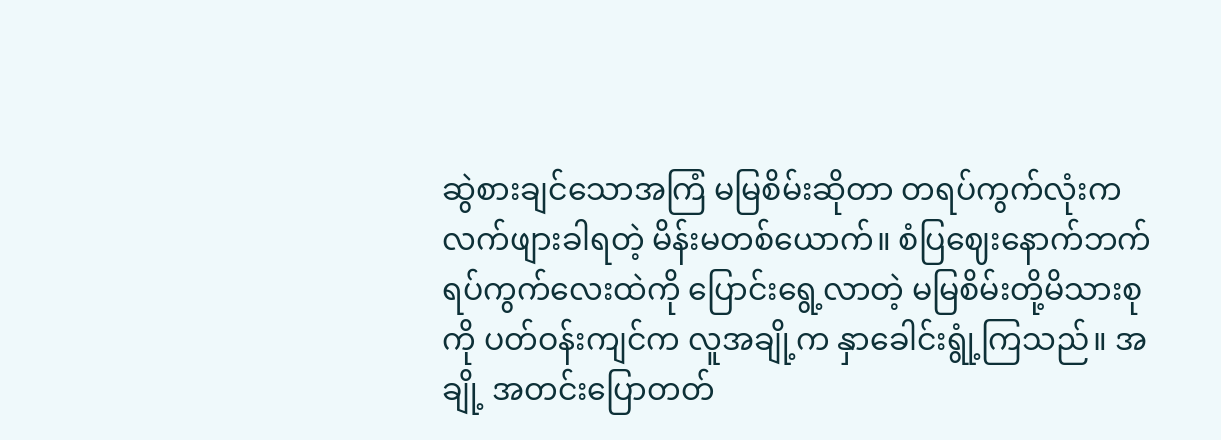ဆွဲစားချင်သောအကြံ မမြစိမ်းဆိုတာ တရပ်ကွက်လုံးက လက်ဖျားခါရတဲ့ မိန်းမတစ်ယောက်။ စံပြဈေးနောက်ဘက် ရပ်ကွက်လေးထဲကို ပြောင်းရွေ့လာတဲ့ မမြစိမ်းတို့မိသားစုကို ပတ်ဝန်းကျင်က လူအချို့က နှာခေါင်းရွုံ့ကြသည်။ အချို့ အတင်းပြောတတ်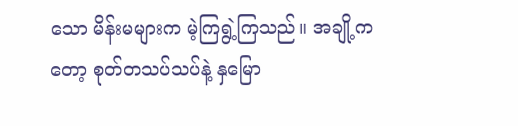သော မိန်းမများက မဲ့ကြရွဲ့ကြသည်။ အချို့ကတော့ စုတ်တသပ်သပ်နဲ့ နှမြော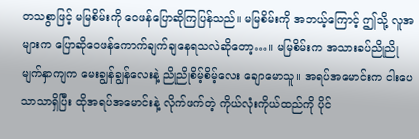တသစွာဖြင့် မမြစိမ်းကို ဝေဖန်ပြောဆိုကြပြန်သည်။ မမြစိမ်းကို အဘယ့်ကြောင့် ဤသို့ လူအများက ပြောဆိုဝေဖန်ကောက်ချက်ချနေရသလဲဆိုတော့…။ မမြစိမ်းက အသားခပ်ညိုညို မျက်နှာကျက မေးချွန်ချွန်လေးနဲ့ ညိုညိုစိမ့်စိမ့်လေး ချောမောသူ။ အရပ်အမောင်းက ငါးပေသာသာရှိပြီး ထိုအရပ်အမောင်းနဲ့ လိုက်ဖက်တဲ့ ကိုယ်လုံးကိုယ်ထည်ကို ပိုင်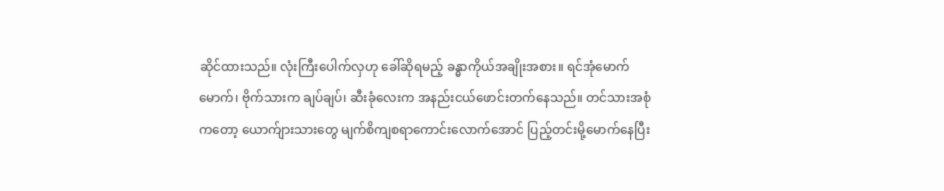ဆိုင်ထားသည်။ လုံးကြီးပေါက်လှဟု ခေါ်ဆိုရမည့် ခန္ဓာကိုယ်အချိုးအစား။ ရင်အုံမောက်မောက်၊ ဗိုက်သားက ချပ်ချပ်၊ ဆီးခုံလေးက အနည်းငယ်ဖောင်းတက်နေသည်။ တင်သားအစုံကတော့ ယောက်ျားသားတွေ မျက်စိကျစရာကောင်းလောက်အောင် ပြည့်တင်းမို့မောက်နေပြီး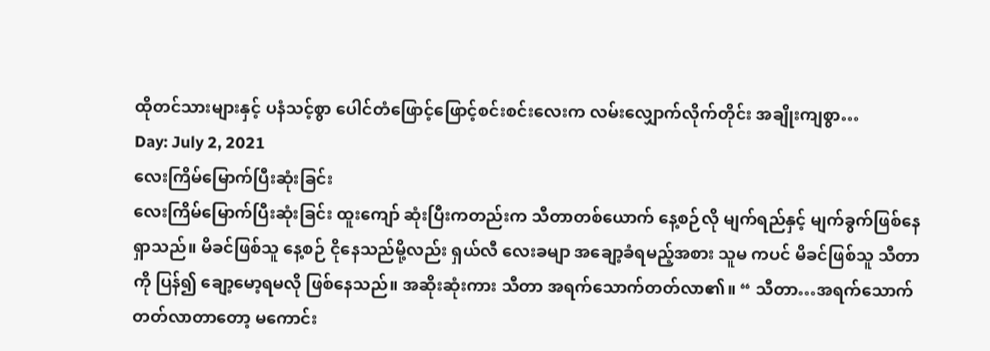ထိုတင်သားများနှင့် ပနံသင့်စွာ ပေါင်တံဖြောင့်ဖြောင့်စင်းစင်းလေးက လမ်းလျှောက်လိုက်တိုင်း အချိုးကျစွာ…
Day: July 2, 2021
လေးကြိမ်မြောက်ပြီးဆုံးခြင်း
လေးကြိမ်မြောက်ပြီးဆုံးခြင်း ထူးကျော် ဆုံးပြီးကတည်းက သီတာတစ်ယောက် နေ့စဉ်လို မျက်ရည်နှင့် မျက်ခွက်ဖြစ်နေရှာသည်။ မိခင်ဖြစ်သူ နေ့စဉ် ငိုနေသည်မို့လည်း ရှယ်လီ လေးခမျာ အချော့ခံရမည့်အစား သူမ ကပင် မိခင်ဖြစ်သူ သီတာကို ပြန်၍ ချော့မော့ရမလို ဖြစ်နေသည်။ အဆိုးဆုံးကား သီတာ အရက်သောက်တတ်လာ၏။ “ သီတာ…အရက်သောက်တတ်လာတာတော့ မကောင်း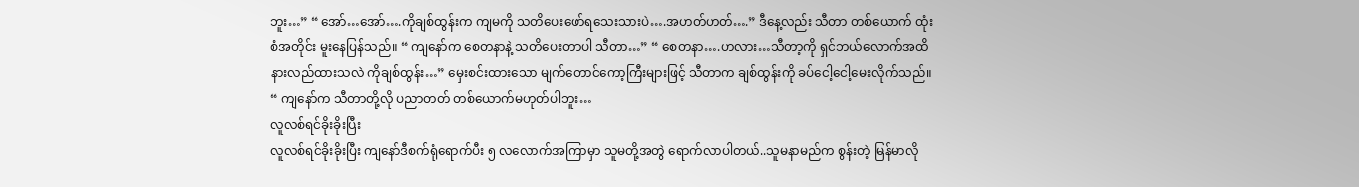ဘူး…” “ အော်…အော်….ကိုချစ်ထွန်းက ကျမကို သတိပေးဖော်ရသေးသားပဲ….အဟတ်ဟတ်….” ဒီနေ့လည်း သီတာ တစ်ယောက် ထုံးစံအတိုင်း မူးနေပြန်သည်။ “ ကျနော်က စေတနာနဲ့ သတိပေးတာပါ သီတာ…” “ စေတနာ….ဟလား…သီတာ့ကို ရှင်ဘယ်လောက်အထိ နားလည်ထားသလဲ ကိုချစ်ထွန်း…” မှေးစင်းထားသော မျက်တောင်ကော့ကြီးများဖြင့် သီတာက ချစ်ထွန်းကို ခပ်ငေါ့ငေါ့မေးလိုက်သည်။ “ ကျနော်က သီတာတို့လို ပညာတတ် တစ်ယောက်မဟုတ်ပါဘူး…
လူလစ်ရင်ခိုးခိုးပြီး
လူလစ်ရင်ခိုးခိုးပြီး ကျနော်ဒီစက်ရုံရောက်ပီး ၅ လလောက်အကြာမှာ သူမတို့အတွဲ ရောက်လာပါတယ်..သူမနာမည်က စွန်းတဲ့ မြန်မာလို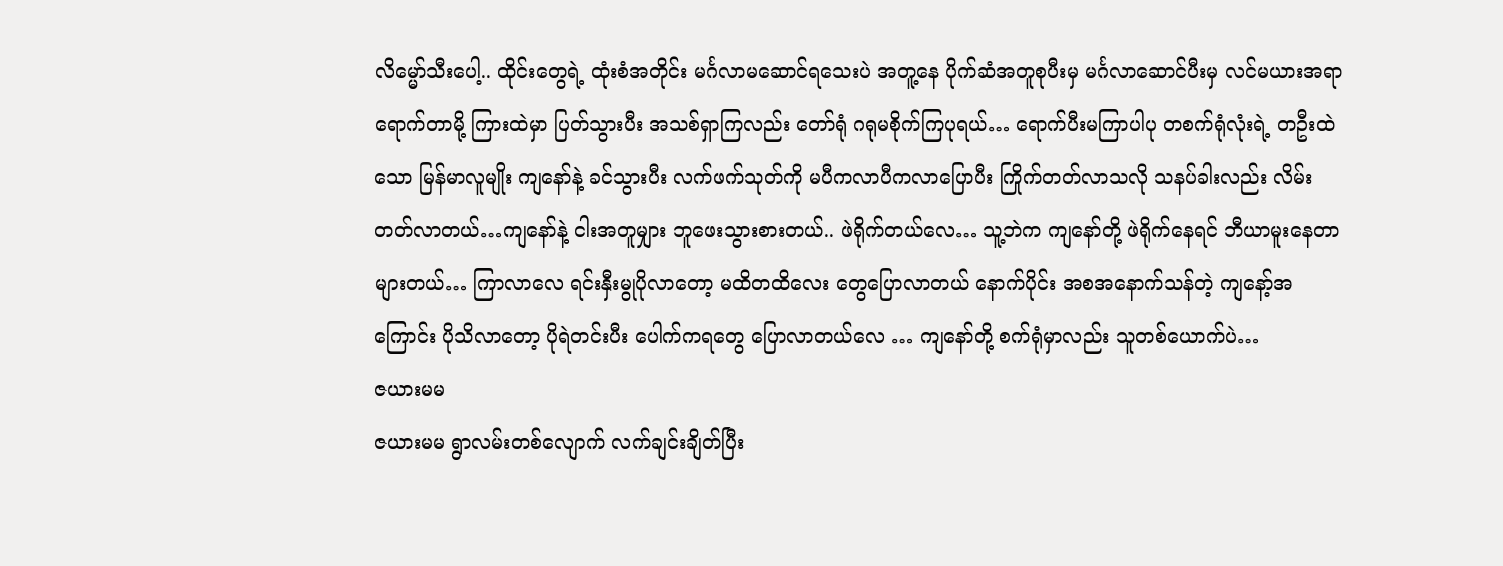လိမ္မော်သီးပေါ့.. ထိုင်းတွေရဲ့ ထုံးစံအတိုင်း မင်္ဂလာမဆောင်ရသေးပဲ အတူ့နေ ပိုက်ဆံအတူစုပီးမှ မင်္ဂလာဆောင်ပီးမှ လင်မယားအရာရောက်တာမို့ ကြားထဲမှာ ပြတ်သွားပီး အသစ်ရှာကြလည်း တော်ရုံ ဂရုမစိုက်ကြပုရယ်… ရောက်ပီးမကြာပါပု တစက်ရုံလုံးရဲ့ တဦးထဲသော မြန်မာလူမျိုး ကျနော်နဲ့ ခင်သွားပီး လက်ဖက်သုတ်ကို မပီကလာပီကလာပြောပီး ကြိုက်တတ်လာသလို သနပ်ခါးလည်း လိမ်းတတ်လာတယ်…ကျနော်နဲ့ ငါးအတူမျှား ဘူဖေးသွားစားတယ်.. ဖဲရိုက်တယ်လေ… သူ့ဘဲက ကျနော်တို့ ဖဲရိုက်နေရင် ဘီယာမူးနေတာ များတယ်… ကြာလာလေ ရင်းနှီးမွုပိုလာတော့ မထိတထိလေး တွေပြောလာတယ် နောက်ပိုင်း အစအနောက်သန်တဲ့ ကျနော့်အကြောင်း ပိုသိလာတော့ ပိုရဲတင်းပီး ပေါက်ကရတွေ ပြောလာတယ်လေ … ကျနော်တို့ စက်ရုံမှာလည်း သူတစ်ယောက်ပဲ…
ဇယားမမ
ဇယားမမ ရွာလမ်းတစ်လျောက် လက်ချင်းချိတ်ပြီး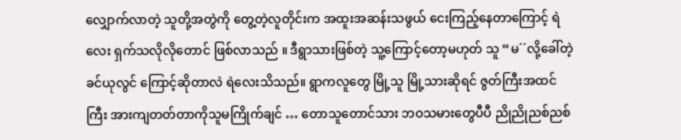လျှောက်လာတဲ့ သူတို့အတွဲကို တွေ့တဲ့လူတိုင်းက အထူးအဆန်းသဖွယ် ငေးကြည့်နေတာကြောင့် ရဲလေး ရှက်သလိုလိုတောင် ဖြစ်လာသည် ။ ဒီရွာသားဖြစ်တဲ့ သူ့ကြောင့်တော့မဟုတ် သူ “မ´´လို့ခေါ်တဲ့ ခင်ယုလွင် ကြောင့်ဆိုတာလဲ ရဲလေးသိသည်။ ရွာကလူတွေ မြို့သူ မြို့သားဆိုရင် ဇွတ်ကြီးအထင်ကြီး အားကျတတ်တာကိုသူမကြိုက်ချင် … တောသူတောင်သား ဘဝသမားတွေပီပီ ညိုညိုညစ်ညစ်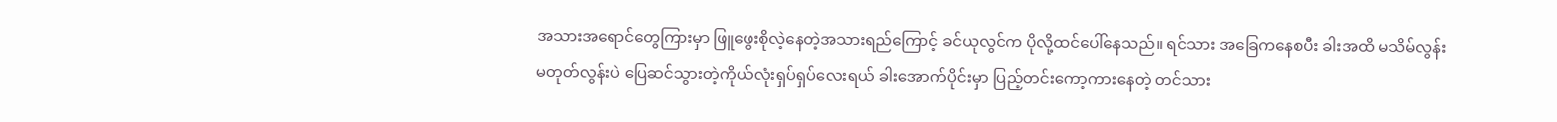အသားအရောင်တွေကြားမှာ ဖြူဖွေးစိုလဲ့နေတဲ့အသားရည်ကြောင့် ခင်ယုလွင်က ပိုလို့ထင်ပေါ်နေသည်။ ရင်သား အခြေကနေစပီး ခါးအထိ မသိမ်လွန်း မတုတ်လွန်းပဲ ပြေဆင်သွားတဲ့ကိုယ်လုံးရှပ်ရှပ်လေးရယ် ခါးအောက်ပိုင်းမှာ ပြည့်တင်းကော့ကားနေတဲ့ တင်သား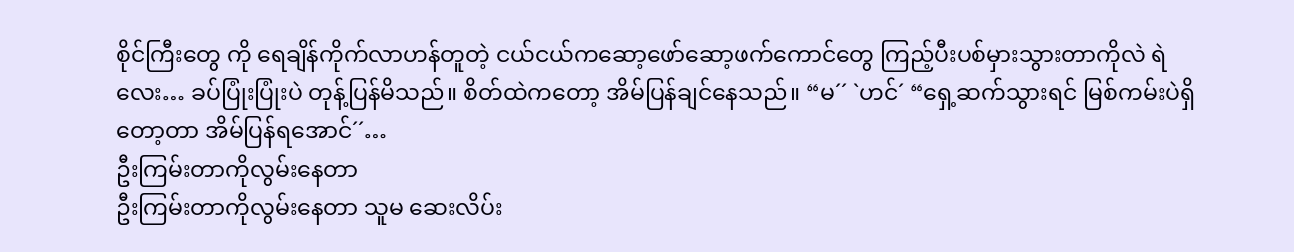စိုင်ကြီးတွေ ကို ရေချိန်ကိုက်လာဟန်တူတဲ့ ငယ်ငယ်ကဆော့ဖော်ဆော့ဖက်ကောင်တွေ ကြည့်ပီးပစ်မှားသွားတာကိုလဲ ရဲလေး… ခပ်ပြုံးပြုံးပဲ တုန့်ပြန်မိသည်။ စိတ်ထဲကတော့ အိမ်ပြန်ချင်နေသည်။ “မ´´ `ဟင်´ “ရှေ့ဆက်သွားရင် မြစ်ကမ်းပဲရှိတော့တာ အိမ်ပြန်ရအောင်´´…
ဦးကြမ်းတာကိုလွမ်းနေတာ
ဦးကြမ်းတာကိုလွမ်းနေတာ သူမ ဆေးလိပ်း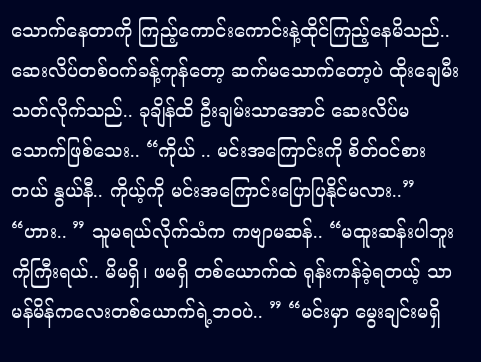သောက်နေတာကို ကြည့်ကောင်းကောင်းနဲ့ထိုင်ကြည့်နေမိသည်.. ဆေးလိပ်တစ်ဝက်ခန့်ကုန်တော့ ဆက်မသောက်တော့ပဲ ထိုးချေမီးသတ်လိုက်သည်.. ခုချိန်ထိ ဦးချမ်းသာအောင် ဆေးလိပ်မသောက်ဖြစ်သေး.. “ကိုယ် .. မင်းအကြောင်းကို စိတ်ဝင်စားတယ် နွယ်နီ.. ကိုယ့်ကို မင်းအကြောင်းပြောပြနိုင်မလား..” “ဟား.. ” သူမရယ်လိုက်သံက ကဗျာမဆန်.. “မထူးဆန်းပါဘူး ကိုကြီးရယ်.. မိမရှိ၊ ဖမရှိ တစ်ယောက်ထဲ ရုန်းကန်ခဲ့ရတယ့် သာမန်မိန်ကလေးတစ်ယောက်ရဲ့ဘဝပဲ.. ” “မင်းမှာ မွေးချင်းမရှိ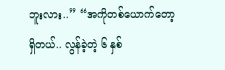ဘူးလား..” “အကိုတစ်ယောက်တော့ရှိတယ်.. လွန်ခဲ့တဲ့ ၆ နှစ်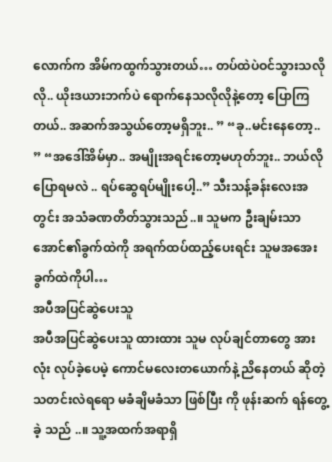လောက်က အိမ်ကထွက်သွားတယ်… တပ်ထဲပဲဝင်သွားသလိုလို.. ယိုးဒယားဘက်ပဲ ရောက်နေသလိုလိုနဲ့တော့ ပြောကြတယ်.. အဆက်အသွယ်တော့မရှိဘူး.. ” “ခု..မင်းနေတော့.. ” “အဒေါ်အိမ်မှာ.. အမျိုးအရင်းတော့မဟုတ်ဘူး.. ဘယ်လိုပြောရမလဲ .. ရပ်ဆွေရပ်မျိုးပေါ့..” သီးသန့်ခန်းလေးအတွင်း အသံခဏတိတ်သွားသည်..။ သူမက ဦးချမ်းသာအောင်၏ခွက်ထဲကို အရက်ထပ်ထည့်ပေးရင်း သူမအအေးခွက်ထဲကိုပါ…
အပီအပြင်ဆွဲပေးသူ
အပီအပြင်ဆွဲပေးသူ ထားထား သူမ လုပ်ချင်တာတွေ အားလုံး လုပ်ခဲ့ပေမဲ့ ကောင်မလေးတယောက်နဲ့ ညိနေတယ် ဆိုတဲ့ သတင်းလဲရရော မခံချိမခံသာ ဖြစ်ပြီး ကို ဖုန်းဆက် ရန်တွေ့ခဲ့ သည် ..။ သူ့အထက်အရာရှိ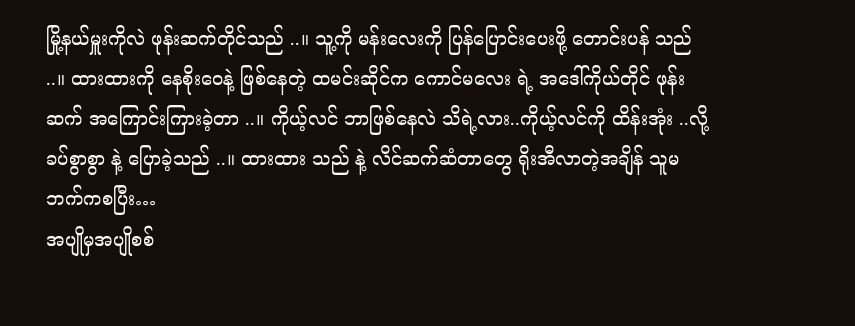မြို့နယ်မှူးကိုလဲ ဖုန်းဆက်တိုင်သည် ..။ သူ့ကို မန်းလေးကို ပြန်ပြောင်းပေးဖို့ တောင်းပန် သည် ..။ ထားထားကို နေစိုးဝေနဲ့ ဖြစ်နေတဲ့ ထမင်းဆိုင်က ကောင်မလေး ရဲ့ အဒေါ်ကိုယ်တိုင် ဖုန်းဆက် အကြောင်းကြားခဲ့တာ ..။ ကိုယ့်လင် ဘာဖြစ်နေလဲ သိရဲ့လား..ကိုယ့်လင်ကို ထိန်းအုံး ..လို့ ခပ်စွာစွာ နဲ့ ပြောခဲ့သည် ..။ ထားထား သည် နဲ့ လိင်ဆက်ဆံတာတွေ ရိုးအီလာတဲ့အချိန် သူမဘက်ကစပြီး…
အပျိုမှအပျိုစစ်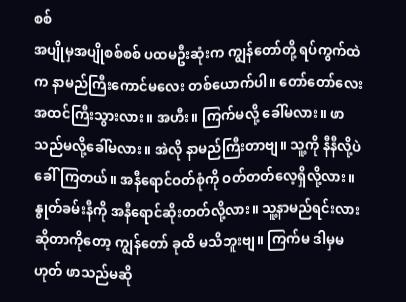စစ်
အပျိုမှအပျိုစစ်စစ် ပထမဦးဆုံးက ကျွန်တော်တို့ ရပ်ကွက်ထဲက နာမည်ကြီးကောင်မလေး တစ်ယောက်ပါ။ တော်တော်လေး အထင်ကြီးသွားလား။ အဟီး။ ကြက်မလို့ ခေါ်မလား။ ဖာသည်မလို့ခေါ်မလား။ အဲလို နာမည်ကြီးတာဗျ။ သူ့ကို နီနီလို့ပဲ ခေါ်ကြတယ်။ အနီရောင်ဝတ်စုံကို ဝတ်တတ်လေ့ရှိလို့လား။ နွုတ်ခမ်းနီကို အနီရောင်ဆိုးတတ်လို့လား။ သူ့နာမည်ရင်းလားဆိုတာကိုတော့ ကျွန်တော် ခုထိ မသိဘူးဗျ။ ကြက်မ ဒါမှမဟုတ် ဖာသည်မဆို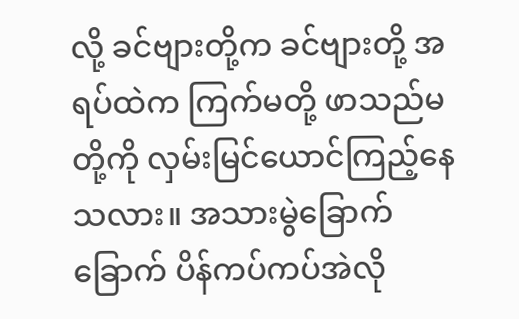လို့ ခင်ဗျားတို့က ခင်ဗျားတို့ အရပ်ထဲက ကြက်မတို့ ဖာသည်မတို့ကို လှမ်းမြင်ယောင်ကြည့်နေသလား။ အသားမွဲခြောက်ခြောက် ပိန်ကပ်ကပ်အဲလို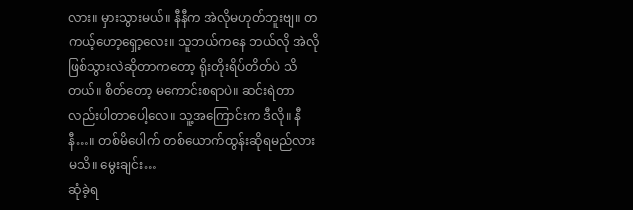လား။ မှားသွားမယ်။ နီနီက အဲလိုမဟုတ်ဘူးဗျ။ တကယ့်ဟော့ရှော့လေး။ သူဘယ်ကနေ ဘယ်လို အဲလိုဖြစ်သွားလဲဆိုတာကတော့ ရိုးတိုးရိပ်တိတ်ပဲ သိတယ်။ စိတ်တော့ မကောင်းစရာပဲ။ ဆင်းရဲတာလည်းပါတာပေါ့လေ။ သူ့အကြောင်းက ဒီလို။ နီနီ…။ တစ်မိပေါက် တစ်ယောက်ထွန်းဆိုရမည်လား မသိ။ မွေးချင်း…
ဆုံခဲ့ရ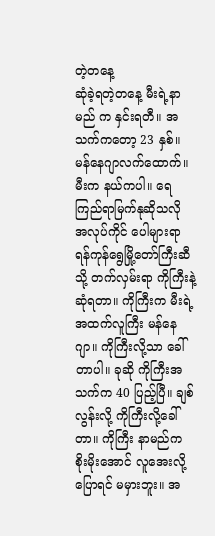တဲ့တနေ့
ဆုံခဲ့ရတဲ့တနေ့ မီးရဲ့နာမည် က နှင်းရတီ။ အသက်ကတော့ 23 နှစ်။ မန်နေဂျာလက်ထောက်။ မီးက နယ်ကပါ။ ရေကြည်ရာမြက်နုဆိုသလို အလုပ်ကိုင် ပေါများရာ ရန်ကုန်ရွေမြို့တော်ကြီးဆီသို့ တက်လှမ်းရာ ကိုကြီးနဲ့ ဆုံရတာ။ ကိုကြီးက မီးရဲ့အထက်လူကြီး မန်နေဂျာ။ ကိုကြီးလို့သာ ခေါ်တာပါ။ ခုဆို ကိုကြီးအသက်က 40 ပြည့်ပြီ။ ချစ်လွန်းလို့ ကိုကြီးလို့ခေါ်တာ။ ကိုကြီး နာမည်က စိုးမိုးအောင် လူအေးလို့ပြောရင် မမှားဘူး။ အ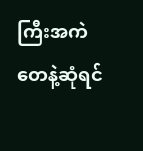ကြီးအကဲတေနဲ့ဆုံရင်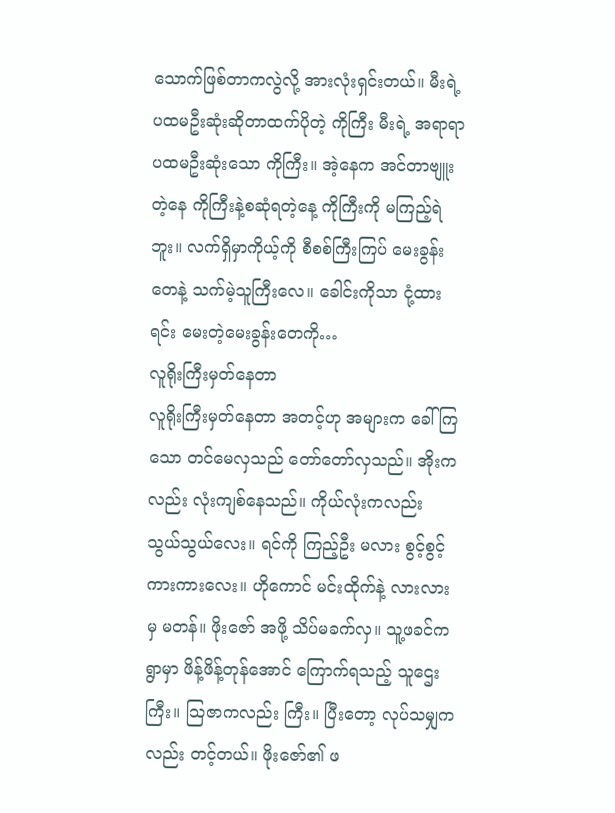သောက်ဖြစ်တာကလွဲလို့ အားလုံးရှင်းတယ်။ မီးရဲ့ ပထမဦးဆုံးဆိုတာထက်ပိုတဲ့ ကိုကြီး မီးရဲ့ အရာရာ ပထမဦးဆုံးသော ကိုကြီး။ အဲ့နေက အင်တာဗျူးတဲ့နေ ကိုကြီးနဲ့စဆုံရတဲ့နေ့ ကိုကြီးကို မကြည့်ရဲဘူး။ လက်ရှိမှာကိုယ့်ကို စီစစ်ကြီးကြပ် မေးခွန်းတေနဲ့ သက်မဲ့သူကြီးလေ။ ခေါင်းကိုသာ ငုံ့ထားရင်း မေးတဲ့မေးခွန်းတေကို…
လူရိုးကြီးမှတ်နေတာ
လူရိုးကြီးမှတ်နေတာ အတင့်ဟု အများက ခေါ်ကြသော တင်မေလှသည် တော်တော်လှသည်။ အိုးကလည်း လုံးကျစ်နေသည်။ ကိုယ်လုံးကလည်း သွယ်သွယ်လေး။ ရင်ကို ကြည့်ဦး မလား စွင့်စွင့်ကားကားလေး။ ဟိုကောင် မင်းထိုက်နဲ့ လားလား မှ မတန်။ ဖိုးဇော် အဖို့ သိပ်မခက်လှ။ သူ့ဖခင်က ရွာမှာ ဖိန့်ဖိန့်တုန်အောင် ကြောက်ရသည့် သူဌေးကြီး။ သြဇာကလည်း ကြီး။ ပြီးတော့ လုပ်သမျှကလည်း တင့်တယ်။ ဖိုးဇော်၏ ဖ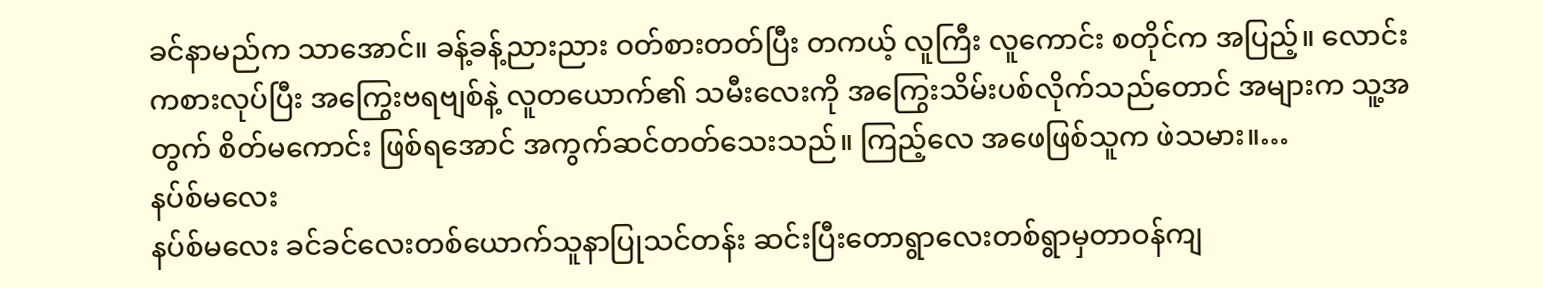ခင်နာမည်က သာအောင်။ ခန့်ခန့်ညားညား ဝတ်စားတတ်ပြီး တကယ့် လူကြီး လူကောင်း စတိုင်က အပြည့်။ လောင်းကစားလုပ်ပြီး အကြွေးဗရဗျစ်နဲ့ လူတယောက်၏ သမီးလေးကို အကြွေးသိမ်းပစ်လိုက်သည်တောင် အများက သူ့အတွက် စိတ်မကောင်း ဖြစ်ရအောင် အကွက်ဆင်တတ်သေးသည်။ ကြည့်လေ အဖေဖြစ်သူက ဖဲသမား။…
နပ်စ်မလေး
နပ်စ်မလေး ခင်ခင်လေးတစ်ယောက်သူနာပြုသင်တန်း ဆင်းပြီးတောရွာလေးတစ်ရွာမှတာဝန်ကျ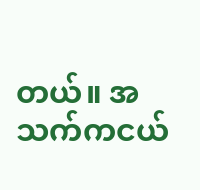တယ်။ အသက်ကငယ်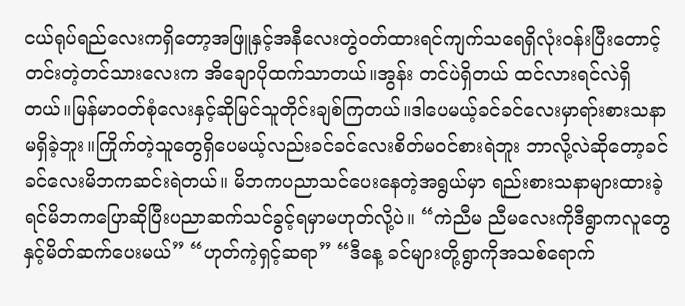ငယ်ရုပ်ရည်လေးကရှိတော့အဖြူနှင့်အနီလေးတွဲဝတ်ထားရင်ကျက်သရေရှိလုံးဝန်းပြီးတောင့်တင်းတဲ့တင်သားလေးက အိချောပိုထက်သာတယ်။အွန်း တင်ပဲရှိတယ် ထင်လားရင်လဲရှိတယ်။မြန်မာဝတ်စုံလေးနှင့်ဆိုမြင်သူတိုင်းချစ်ကြတယ်။ဒါပေမယ့်ခင်ခင်လေးမှာရာ်းစားသနာမရှိခဲ့ဘူး။ကြိုက်တဲ့သူတွေရှိပေမယ့်လည်းခင်ခင်လေးစိတ်မဝင်စားရဲဘူး ဘာလို့လဲဆိုတော့ခင်ခင်လေးမိဘကဆင်းရဲတယ်။ မိဘကပညာသင်ပေးနေတဲ့အရွယ်မှာ ရည်းစားသနာများထားခဲ့ရင်မိဘကပြောဆိုပြီးပညာဆက်သင်ခွင့်ရမှာမဟုတ်လို့ပဲ။ “ကဲညီမ ညီမလေးကိုဒီရွာကလူတွေနှင့်မိတ်ဆက်ပေးမယ်” “ဟုတ်ကဲ့ရှင့်ဆရာ” “ဒီနေ့ ခင်များတို့ရွာကိုအသစ်ရောက်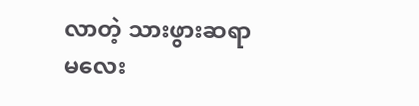လာတဲ့ သားဖွားဆရာမလေး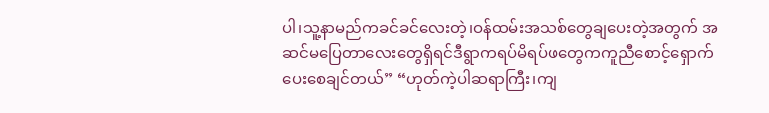ပါ၊သူ့နာမည်ကခင်ခင်လေးတဲ့၊ဝန်ထမ်းအသစ်တွေချပေးတဲ့အတွက် အဆင်မပြေတာလေးတွေရှိရင်ဒီရွာကရပ်မိရပ်ဖတွေကကူညီစောင့်ရှောက်ပေးစေချင်တယ်” “ဟုတ်ကဲ့ပါဆရာကြီး၊ကျ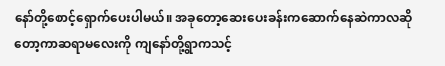နော်တို့စောင့်ရှောက်ပေးပါမယ်။ အခုတော့ဆေးပေးခန်းကဆောက်နေဆဲကာလဆိုတော့ကာဆရာမလေးကို ကျနော်တို့ရွာကသင့်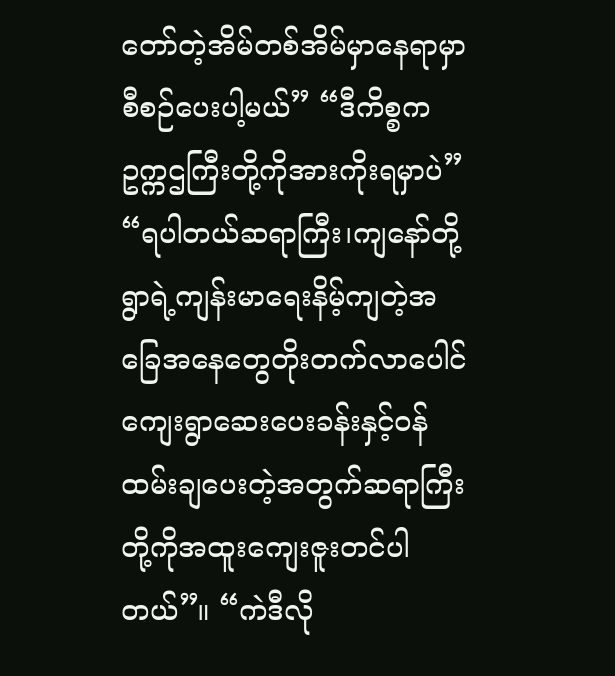တော်တဲ့အိမ်တစ်အိမ်မှာနေရာမှာစီစဉ်ပေးပါ့မယ်” “ဒီကိစ္စက ဥက္ကဌကြီးတို့ကိုအားကိုးရမှာပဲ” “ရပါတယ်ဆရာကြီး၊ကျနော်တို့ရွာရဲ့ကျန်းမာရေးနိမ့်ကျတဲ့အခြေအနေတွေတိုးတက်လာပေါင်ကျေးရွာဆေးပေးခန်းနှင့်ဝန်ထမ်းချပေးတဲ့အတွက်ဆရာကြီးတို့ကိုအထူးကျေးဇူးတင်ပါတယ်”။ “ကဲဒီလို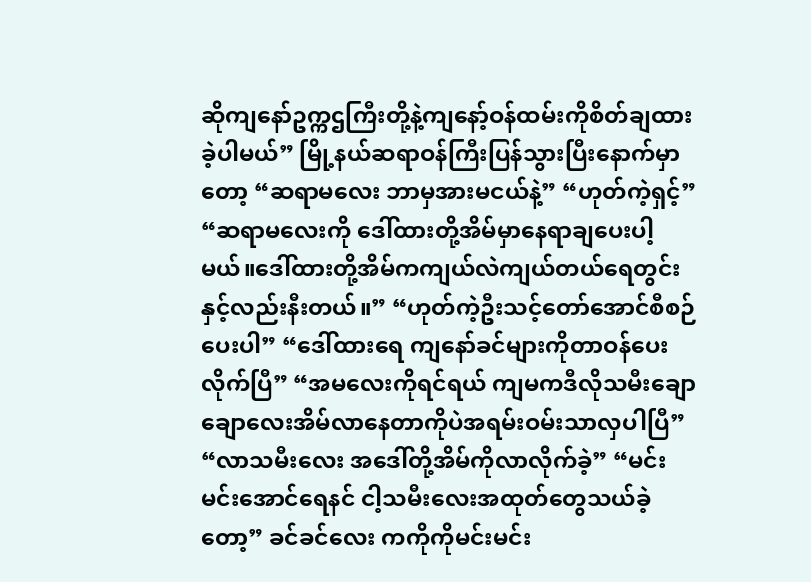ဆိုကျနော်ဥက္ကဌကြီးတို့နဲ့ကျနော့်ဝန်ထမ်းကိုစိတ်ချထားခဲ့ပါမယ်” မြို့နယ်ဆရာဝန်ကြီးပြန်သွားပြီးနောက်မှာတော့ “ဆရာမလေး ဘာမှအားမငယ်နဲ့” “ဟုတ်ကဲ့ရှင့်” “ဆရာမလေးကို ဒေါ်ထားတို့အိမ်မှာနေရာချပေးပါ့မယ်။ဒေါ်ထားတို့အိမ်ကကျယ်လဲကျယ်တယ်ရေတွင်းနှင့်လည်းနီးတယ်။” “ဟုတ်ကဲ့ဦးသင့်တော်အောင်စီစဉ်ပေးပါ” “ဒေါ်ထားရေ ကျနော်ခင်များကိုတာဝန်ပေးလိုက်ပြီ” “အမလေးကိုရင်ရယ် ကျမကဒီလိုသမီးချောချောလေးအိမ်လာနေတာကိုပဲအရမ်းဝမ်းသာလှပါပြီ” “လာသမီးလေး အဒေါ်တို့အိမ်ကိုလာလိုက်ခဲ့” “မင်းမင်းအောင်ရေနင် ငါ့သမီးလေးအထုတ်တွေသယ်ခဲ့တော့” ခင်ခင်လေး ကကိုကိုမင်းမင်း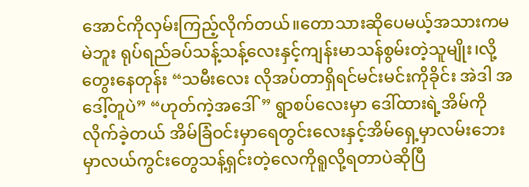အောင်ကိုလှမ်းကြည့်လိုက်တယ်။တောသားဆိုပေမယ့်အသားကမမဲဘူး ရုပ်ရည်ခပ်သန့်သန့်လေးနှင့်ကျန်းမာသန်စွမ်းတဲ့သူမျိုး၊လို့တွေးနေတုန်း “သမီးလေး လိုအပ်တာရှိရင်မင်းမင်းကိုခိုင်း အဲဒါ အဒေါ့်တူပဲ” “ဟုတ်ကဲ့အဒေါ်” ရွာစပ်လေးမှာ ဒေါ်ထားရဲ့အိမ်ကိုလိုက်ခဲ့တယ် အိမ်ခြံဝင်းမှာရေတွင်းလေးနှင့်အိမ်ရှေ့မှာလမ်းဘေးမှာလယ်ကွင်းတွေသန့်ရှင်းတဲ့လေကိုရူလို့ရတာပဲဆိုပြီ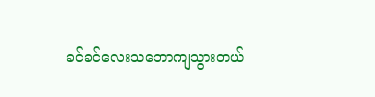ခင်ခင်လေးသဘောကျသွားတယ်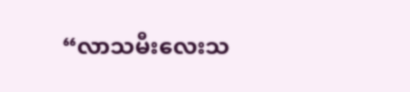“လာသမီးလေးသ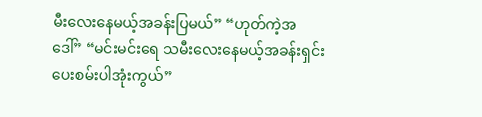မီးလေးနေမယ့်အခန်းပြမယ်” “ဟုတ်ကဲ့အဒေါ်” “မင်းမင်းရေ သမီးလေးနေမယ့်အခန်းရှင်းပေးစမ်းပါအုံးကွယ်”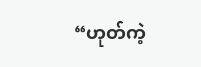“ဟုတ်ကဲ့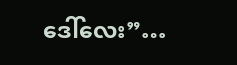ဒေါ်လေး”…